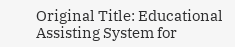Original Title: Educational Assisting System for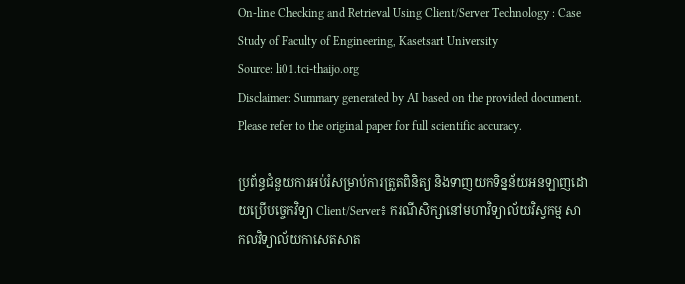On-line Checking and Retrieval Using Client/Server Technology : Case Study of Faculty of Engineering, Kasetsart University
Source: li01.tci-thaijo.org
Disclaimer: Summary generated by AI based on the provided document. Please refer to the original paper for full scientific accuracy.

ប្រព័ន្ធជំនួយការអប់រំសម្រាប់ការត្រួតពិនិត្យ និងទាញយកទិន្នន័យអនឡាញដោយប្រើបច្ចេកវិទ្យា Client/Server៖ ករណីសិក្សានៅមហាវិទ្យាល័យវិស្វកម្ម សាកលវិទ្យាល័យកាសេតសាត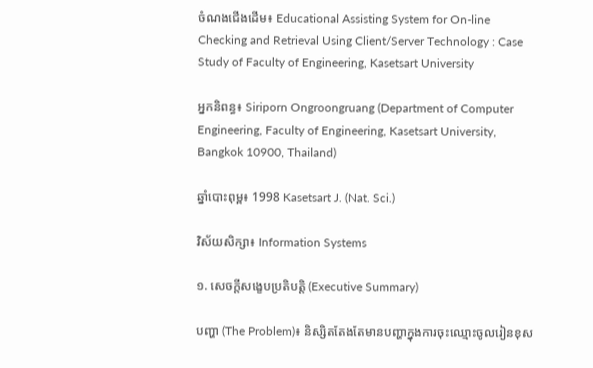ចំណងជើងដើម៖ Educational Assisting System for On-line Checking and Retrieval Using Client/Server Technology : Case Study of Faculty of Engineering, Kasetsart University

អ្នកនិពន្ធ៖ Siriporn Ongroongruang (Department of Computer Engineering, Faculty of Engineering, Kasetsart University, Bangkok 10900, Thailand)

ឆ្នាំបោះពុម្ព៖ 1998 Kasetsart J. (Nat. Sci.)

វិស័យសិក្សា៖ Information Systems

១. សេចក្តីសង្ខេបប្រតិបត្តិ (Executive Summary)

បញ្ហា (The Problem)៖ និស្សិតតែងតែមានបញ្ហាក្នុងការចុះឈ្មោះចូលរៀនខុស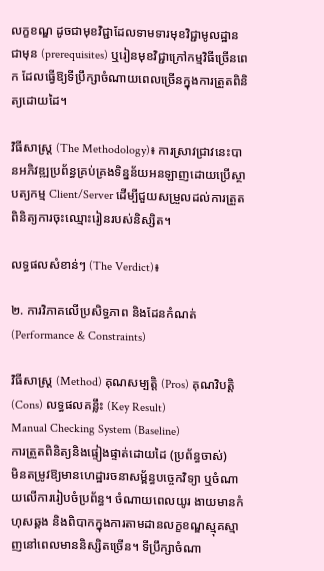លក្ខខណ្ឌ ដូចជាមុខវិជ្ជាដែលទាមទារមុខវិជ្ជាមូលដ្ឋានជាមុន (prerequisites) ឬរៀនមុខវិជ្ជាក្រៅកម្មវិធីច្រើនពេក ដែលធ្វើឱ្យទីប្រឹក្សាចំណាយពេលច្រើនក្នុងការត្រួតពិនិត្យដោយដៃ។

វិធីសាស្ត្រ (The Methodology)៖ ការស្រាវជ្រាវនេះបានអភិវឌ្ឍប្រព័ន្ធគ្រប់គ្រងទិន្នន័យអនឡាញដោយប្រើស្ថាបត្យកម្ម Client/Server ដើម្បីជួយសម្រួលដល់ការត្រួតពិនិត្យការចុះឈ្មោះរៀនរបស់និស្សិត។

លទ្ធផលសំខាន់ៗ (The Verdict)៖

២. ការវិភាគលើប្រសិទ្ធភាព និងដែនកំណត់ (Performance & Constraints)

វិធីសាស្ត្រ (Method) គុណសម្បត្តិ (Pros) គុណវិបត្តិ (Cons) លទ្ធផលគន្លឹះ (Key Result)
Manual Checking System (Baseline)
ការត្រួតពិនិត្យនិងផ្ទៀងផ្ទាត់ដោយដៃ (ប្រព័ន្ធចាស់)
មិនតម្រូវឱ្យមានហេដ្ឋារចនាសម្ព័ន្ធបច្ចេកវិទ្យា ឬចំណាយលើការរៀបចំប្រព័ន្ធ។ ចំណាយពេលយូរ ងាយមានកំហុសឆ្គង និងពិបាកក្នុងការតាមដានលក្ខខណ្ឌស្មុគស្មាញនៅពេលមាននិស្សិតច្រើន។ ទីប្រឹក្សាចំណា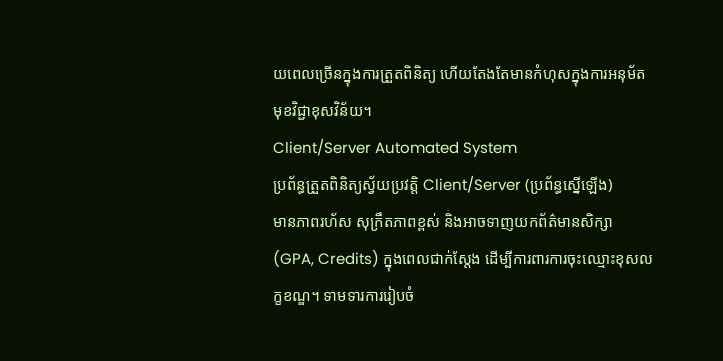យពេលច្រើនក្នុងការត្រួតពិនិត្យ ហើយតែងតែមានកំហុសក្នុងការអនុម័តមុខវិជ្ជាខុសវិន័យ។
Client/Server Automated System
ប្រព័ន្ធត្រួតពិនិត្យស្វ័យប្រវត្តិ Client/Server (ប្រព័ន្ធស្នើឡើង)
មានភាពរហ័ស សុក្រឹតភាពខ្ពស់ និងអាចទាញយកព័ត៌មានសិក្សា (GPA, Credits) ក្នុងពេលជាក់ស្តែង ដើម្បីការពារការចុះឈ្មោះខុសលក្ខខណ្ឌ។ ទាមទារការរៀបចំ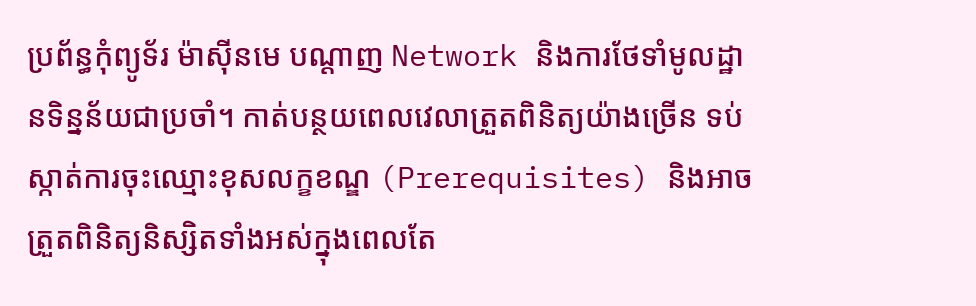ប្រព័ន្ធកុំព្យូទ័រ ម៉ាស៊ីនមេ បណ្តាញ Network និងការថែទាំមូលដ្ឋានទិន្នន័យជាប្រចាំ។ កាត់បន្ថយពេលវេលាត្រួតពិនិត្យយ៉ាងច្រើន ទប់ស្កាត់ការចុះឈ្មោះខុសលក្ខខណ្ឌ (Prerequisites) និងអាចត្រួតពិនិត្យនិស្សិតទាំងអស់ក្នុងពេលតែ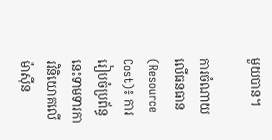មួយបាន។

ការចំណាយលើធនធាន (Resource Cost)៖ ការរៀបចំប្រព័ន្ធនេះទាមទារការវិនិយោគលើម៉ាស៊ីន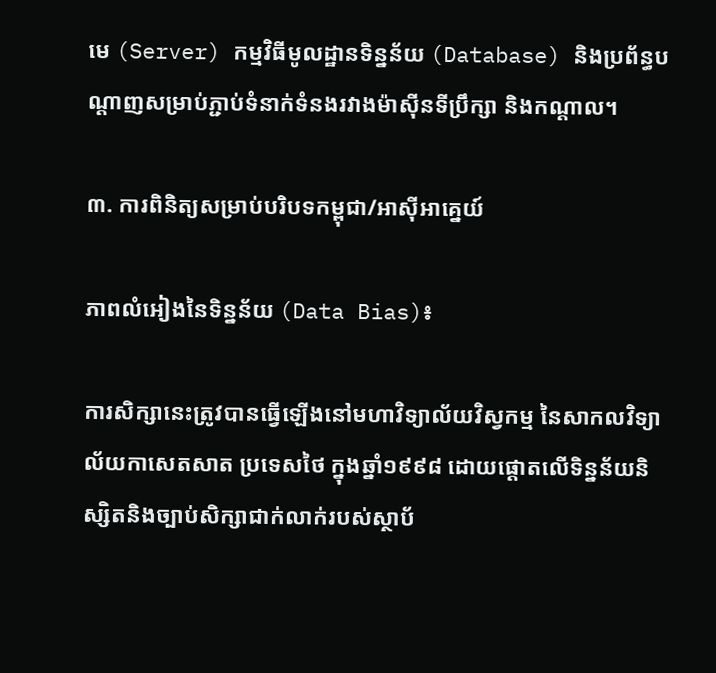មេ (Server) កម្មវិធីមូលដ្ឋានទិន្នន័យ (Database) និងប្រព័ន្ធបណ្តាញសម្រាប់ភ្ជាប់ទំនាក់ទំនងរវាងម៉ាស៊ីនទីប្រឹក្សា និងកណ្តាល។

៣. ការពិនិត្យសម្រាប់បរិបទកម្ពុជា/អាស៊ីអាគ្នេយ៍

ភាពលំអៀងនៃទិន្នន័យ (Data Bias)៖

ការសិក្សានេះត្រូវបានធ្វើឡើងនៅមហាវិទ្យាល័យវិស្វកម្ម នៃសាកលវិទ្យាល័យកាសេតសាត ប្រទេសថៃ ក្នុងឆ្នាំ១៩៩៨ ដោយផ្តោតលើទិន្នន័យនិស្សិតនិងច្បាប់សិក្សាជាក់លាក់របស់ស្ថាប័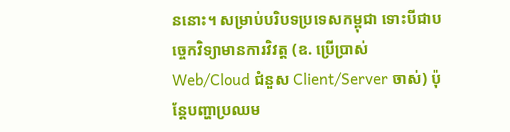ននោះ។ សម្រាប់បរិបទប្រទេសកម្ពុជា ទោះបីជាបច្ចេកវិទ្យាមានការវិវត្ត (ឧ. ប្រើប្រាស់ Web/Cloud ជំនួស Client/Server ចាស់) ប៉ុន្តែបញ្ហាប្រឈម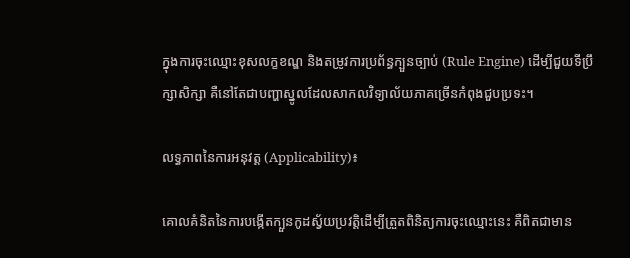ក្នុងការចុះឈ្មោះខុសលក្ខខណ្ឌ និងតម្រូវការប្រព័ន្ធក្បួនច្បាប់ (Rule Engine) ដើម្បីជួយទីប្រឹក្សាសិក្សា គឺនៅតែជាបញ្ហាស្នូលដែលសាកលវិទ្យាល័យភាគច្រើនកំពុងជួបប្រទះ។

លទ្ធភាពនៃការអនុវត្ត (Applicability)៖

គោលគំនិតនៃការបង្កើតក្បួនកូដស្វ័យប្រវត្តិដើម្បីត្រួតពិនិត្យការចុះឈ្មោះនេះ គឺពិតជាមាន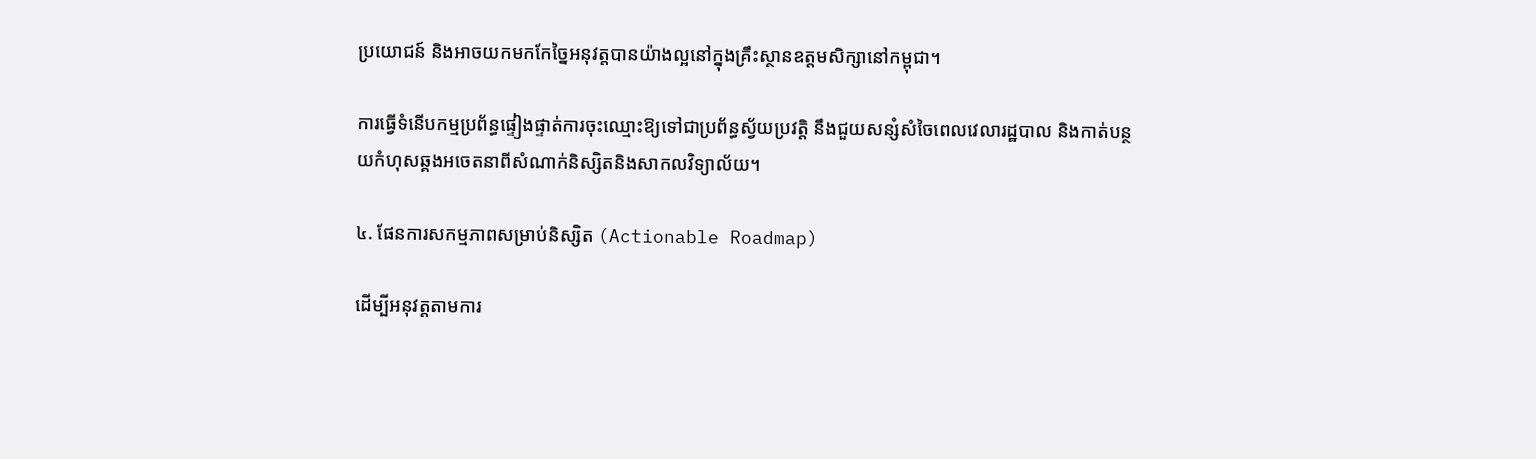ប្រយោជន៍ និងអាចយកមកកែច្នៃអនុវត្តបានយ៉ាងល្អនៅក្នុងគ្រឹះស្ថានឧត្តមសិក្សានៅកម្ពុជា។

ការធ្វើទំនើបកម្មប្រព័ន្ធផ្ទៀងផ្ទាត់ការចុះឈ្មោះឱ្យទៅជាប្រព័ន្ធស្វ័យប្រវត្តិ នឹងជួយសន្សំសំចៃពេលវេលារដ្ឋបាល និងកាត់បន្ថយកំហុសឆ្គងអចេតនាពីសំណាក់និស្សិតនិងសាកលវិទ្យាល័យ។

៤. ផែនការសកម្មភាពសម្រាប់និស្សិត (Actionable Roadmap)

ដើម្បីអនុវត្តតាមការ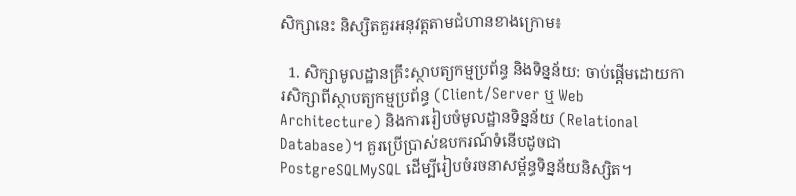សិក្សានេះ និស្សិតគួរអនុវត្តតាមជំហានខាងក្រោម៖

  1. សិក្សាមូលដ្ឋានគ្រឹះស្ថាបត្យកម្មប្រព័ន្ធ និងទិន្នន័យ: ចាប់ផ្តើមដោយការសិក្សាពីស្ថាបត្យកម្មប្រព័ន្ធ (Client/Server ឬ Web Architecture) និងការរៀបចំមូលដ្ឋានទិន្នន័យ (Relational Database)។ គួរប្រើប្រាស់ឧបករណ៍ទំនើបដូចជា PostgreSQLMySQL ដើម្បីរៀបចំរចនាសម្ព័ន្ធទិន្នន័យនិស្សិត។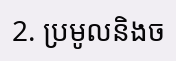2. ប្រមូលនិងច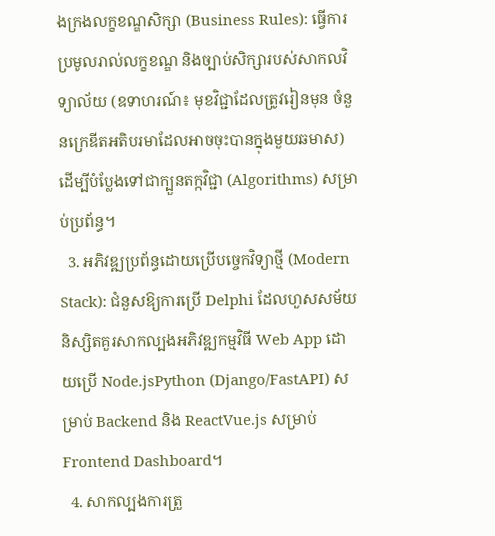ងក្រងលក្ខខណ្ឌសិក្សា (Business Rules): ធ្វើការប្រមូលរាល់លក្ខខណ្ឌ និងច្បាប់សិក្សារបស់សាកលវិទ្យាល័យ (ឧទាហរណ៍៖ មុខវិជ្ជាដែលត្រូវរៀនមុន ចំនួនក្រេឌីតអតិបរមាដែលអាចចុះបានក្នុងមួយឆមាស) ដើម្បីបំប្លែងទៅជាក្បួនតក្កវិជ្ជា (Algorithms) សម្រាប់ប្រព័ន្ធ។
  3. អភិវឌ្ឍប្រព័ន្ធដោយប្រើបច្ចេកវិទ្យាថ្មី (Modern Stack): ជំនួសឱ្យការប្រើ Delphi ដែលហួសសម័យ និស្សិតគួរសាកល្បងអភិវឌ្ឍកម្មវិធី Web App ដោយប្រើ Node.jsPython (Django/FastAPI) សម្រាប់ Backend និង ReactVue.js សម្រាប់ Frontend Dashboard។
  4. សាកល្បងការត្រួ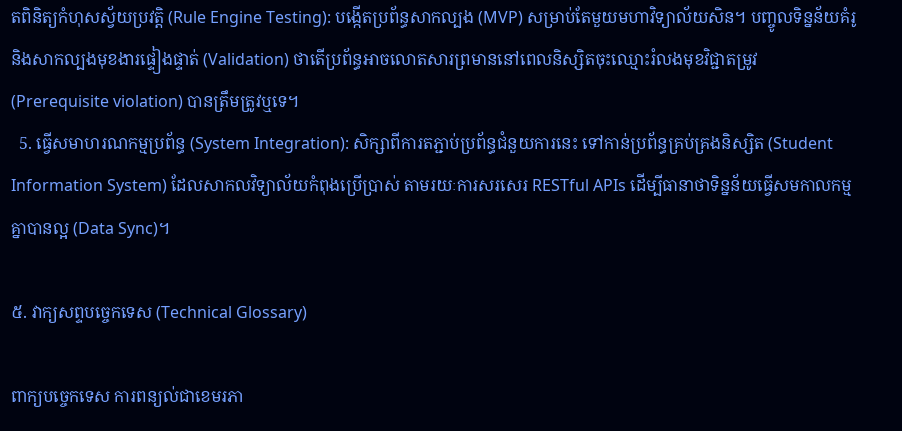តពិនិត្យកំហុសស្វ័យប្រវត្តិ (Rule Engine Testing): បង្កើតប្រព័ន្ធសាកល្បង (MVP) សម្រាប់តែមួយមហាវិទ្យាល័យសិន។ បញ្ចូលទិន្នន័យគំរូ និងសាកល្បងមុខងារផ្ទៀងផ្ទាត់ (Validation) ថាតើប្រព័ន្ធអាចលោតសារព្រមាននៅពេលនិស្សិតចុះឈ្មោះរំលងមុខវិជ្ជាតម្រូវ (Prerequisite violation) បានត្រឹមត្រូវឬទេ។
  5. ធ្វើសមាហរណកម្មប្រព័ន្ធ (System Integration): សិក្សាពីការតភ្ជាប់ប្រព័ន្ធជំនួយការនេះ ទៅកាន់ប្រព័ន្ធគ្រប់គ្រងនិស្សិត (Student Information System) ដែលសាកលវិទ្យាល័យកំពុងប្រើប្រាស់ តាមរយៈការសរសេរ RESTful APIs ដើម្បីធានាថាទិន្នន័យធ្វើសមកាលកម្មគ្នាបានល្អ (Data Sync)។

៥. វាក្យសព្ទបច្ចេកទេស (Technical Glossary)

ពាក្យបច្ចេកទេស ការពន្យល់ជាខេមរភា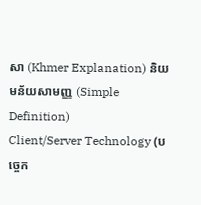សា (Khmer Explanation) និយមន័យសាមញ្ញ (Simple Definition)
Client/Server Technology (បច្ចេក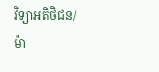វិទ្យាអតិថិជន/ម៉ា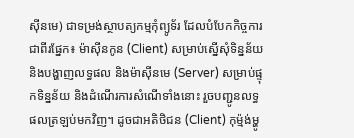ស៊ីនមេ) ជាទម្រង់ស្ថាបត្យកម្មកុំព្យូទ័រ ដែលបំបែកកិច្ចការជាពីរផ្នែក៖ ម៉ាស៊ីនកូន (Client) សម្រាប់ស្នើសុំទិន្នន័យ និងបង្ហាញលទ្ធផល និងម៉ាស៊ីនមេ (Server) សម្រាប់ផ្ទុកទិន្នន័យ និងដំណើរការសំណើទាំងនោះ រួចបញ្ជូនលទ្ធផលត្រឡប់មកវិញ។ ដូចជាអតិថិជន (Client) កុម្ម៉ង់ម្ហូ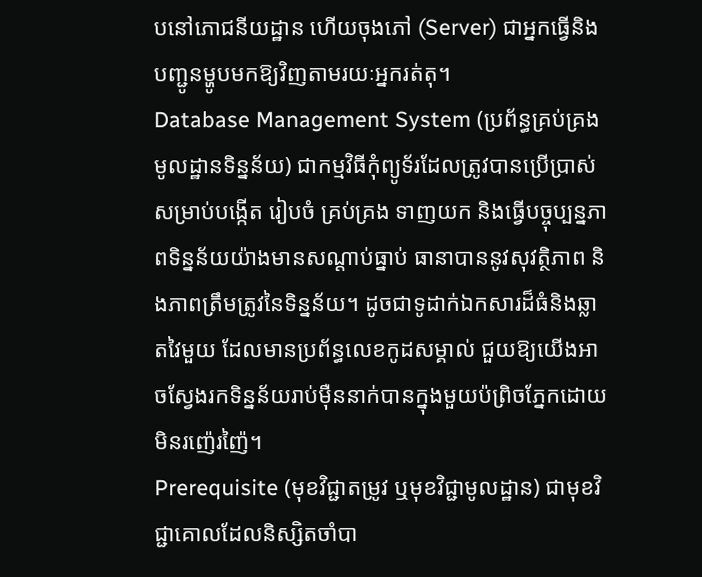បនៅភោជនីយដ្ឋាន ហើយចុងភៅ (Server) ជាអ្នកធ្វើនិងបញ្ជូនម្ហូបមកឱ្យវិញតាមរយៈអ្នករត់តុ។
Database Management System (ប្រព័ន្ធគ្រប់គ្រងមូលដ្ឋានទិន្នន័យ) ជាកម្មវិធីកុំព្យូទ័រដែលត្រូវបានប្រើប្រាស់សម្រាប់បង្កើត រៀបចំ គ្រប់គ្រង ទាញយក និងធ្វើបច្ចុប្បន្នភាពទិន្នន័យយ៉ាងមានសណ្តាប់ធ្នាប់ ធានាបាននូវសុវត្ថិភាព និងភាពត្រឹមត្រូវនៃទិន្នន័យ។ ដូចជាទូដាក់ឯកសារដ៏ធំនិងឆ្លាតវៃមួយ ដែលមានប្រព័ន្ធលេខកូដសម្គាល់ ជួយឱ្យយើងអាចស្វែងរកទិន្នន័យរាប់ម៉ឺននាក់បានក្នុងមួយប៉ព្រិចភ្នែកដោយមិនរញ៉េរញ៉ៃ។
Prerequisite (មុខវិជ្ជាតម្រូវ ឬមុខវិជ្ជាមូលដ្ឋាន) ជាមុខវិជ្ជាគោលដែលនិស្សិតចាំបា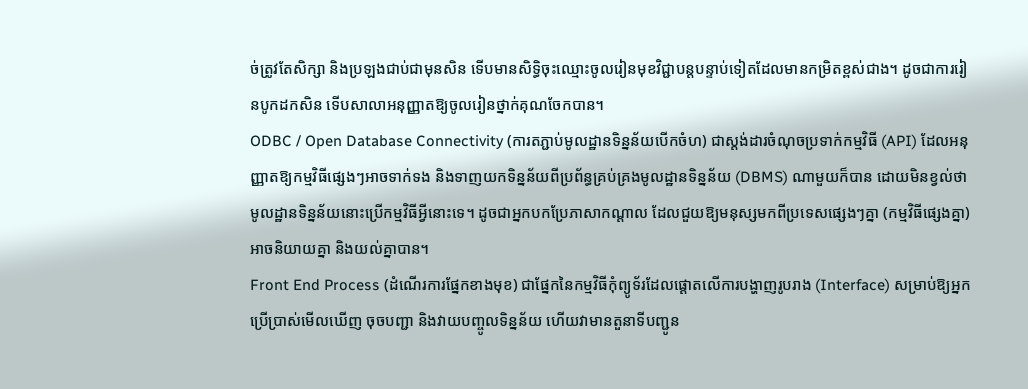ច់ត្រូវតែសិក្សា និងប្រឡងជាប់ជាមុនសិន ទើបមានសិទ្ធិចុះឈ្មោះចូលរៀនមុខវិជ្ជាបន្តបន្ទាប់ទៀតដែលមានកម្រិតខ្ពស់ជាង។ ដូចជាការរៀនបូកដកសិន ទើបសាលាអនុញ្ញាតឱ្យចូលរៀនថ្នាក់គុណចែកបាន។
ODBC / Open Database Connectivity (ការតភ្ជាប់មូលដ្ឋានទិន្នន័យបើកចំហ) ជាស្តង់ដារចំណុចប្រទាក់កម្មវិធី (API) ដែលអនុញ្ញាតឱ្យកម្មវិធីផ្សេងៗអាចទាក់ទង និងទាញយកទិន្នន័យពីប្រព័ន្ធគ្រប់គ្រងមូលដ្ឋានទិន្នន័យ (DBMS) ណាមួយក៏បាន ដោយមិនខ្វល់ថាមូលដ្ឋានទិន្នន័យនោះប្រើកម្មវិធីអ្វីនោះទេ។ ដូចជាអ្នកបកប្រែភាសាកណ្តាល ដែលជួយឱ្យមនុស្សមកពីប្រទេសផ្សេងៗគ្នា (កម្មវិធីផ្សេងគ្នា) អាចនិយាយគ្នា និងយល់គ្នាបាន។
Front End Process (ដំណើរការផ្នែកខាងមុខ) ជាផ្នែកនៃកម្មវិធីកុំព្យូទ័រដែលផ្តោតលើការបង្ហាញរូបរាង (Interface) សម្រាប់ឱ្យអ្នកប្រើប្រាស់មើលឃើញ ចុចបញ្ជា និងវាយបញ្ចូលទិន្នន័យ ហើយវាមានតួនាទីបញ្ជូន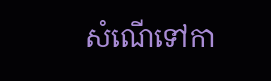សំណើទៅកា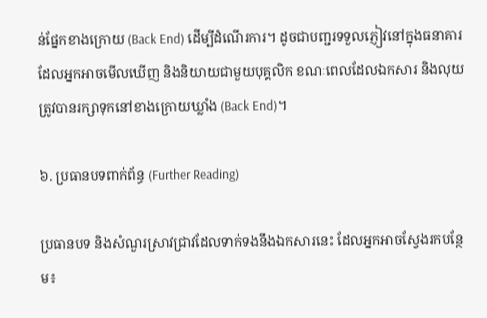ន់ផ្នែកខាងក្រោយ (Back End) ដើម្បីដំណើរការ។ ដូចជាបញ្ជរទទួលភ្ញៀវនៅក្នុងធនាគារ ដែលអ្នកអាចមើលឃើញ និងនិយាយជាមួយបុគ្គលិក ខណៈពេលដែលឯកសារ និងលុយត្រូវបានរក្សាទុកនៅខាងក្រោយឃ្លាំង (Back End)។

៦. ប្រធានបទពាក់ព័ន្ធ (Further Reading)

ប្រធានបទ និងសំណួរស្រាវជ្រាវដែលទាក់ទងនឹងឯកសារនេះ ដែលអ្នកអាចស្វែងរកបន្ថែម៖